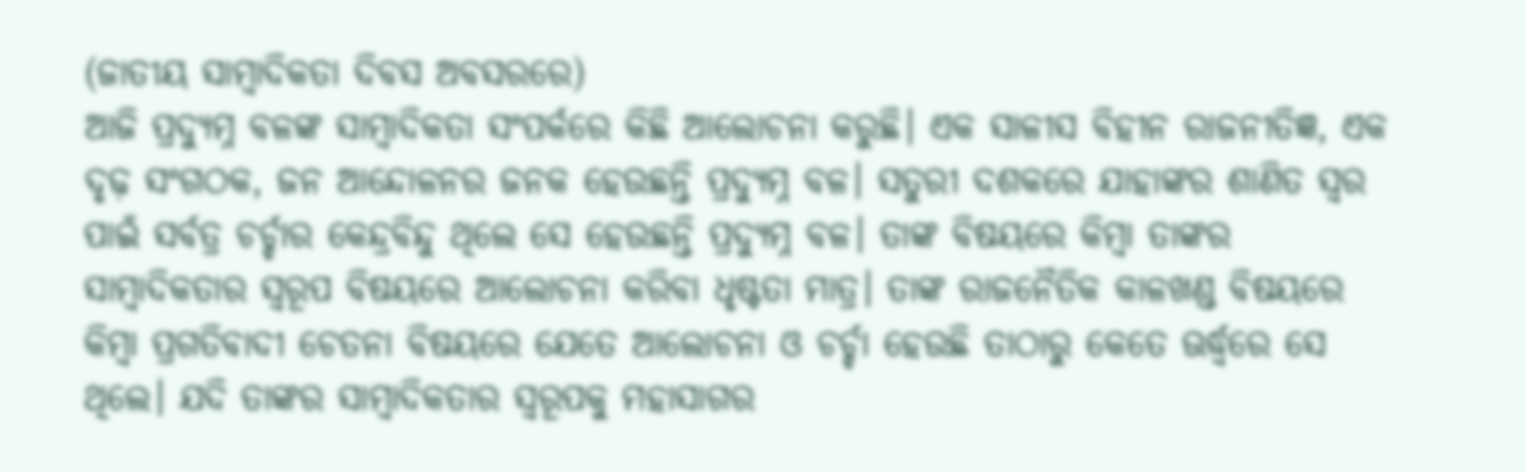(ଜାତୀୟ ସାମ୍ବାଦିକତା ଦିବସ ଅବସରରେ)
ଆଜି ପ୍ରଦ୍ୟୁମ୍ନ ବଳଙ୍କ ସାମ୍ବାଦିକତା ସଂପର୍କରେ କିଛି ଆଲୋଚନା କରୁଛି। ଏକ ସାଳୀସ ବିହୀନ ରାଜନୀତିଜ୍ଞ, ଏକ ଦୃଢ଼ ସଂଗଠକ, ଜନ ଆନ୍ଦୋଳନର ଜନକ ହେଉଛନ୍ତି ପ୍ରଦ୍ୟୁମ୍ନ ବଳ। ସତୁରୀ ଦଶକରେ ଯାହାଙ୍କର ଶାଣିତ ସ୍ଵର ପାଇଁ ସର୍ବତ୍ର ଚର୍ଚ୍ଚାର କେନ୍ଦ୍ରବିନ୍ଦୁ ଥିଲେ ସେ ହେଉଛନ୍ତି ପ୍ରଦ୍ୟୁମ୍ନ ବଳ। ତାଙ୍କ ବିଷୟରେ କିମ୍ବା ତାଙ୍କର ସାମ୍ବାଦିକତାର ସ୍ବରୂପ ବିଷୟରେ ଆଲୋଚନା କରିବା ଧୃଷ୍ଟତା ମାତ୍ର। ତାଙ୍କ ରାଜନୈତିକ କାଳଖଣ୍ଡ ବିଷୟରେ କିମ୍ବା ପ୍ରଗତିବାଦୀ ଚେତନା ବିଷୟରେ ଯେତେ ଆଲୋଚନା ଓ ଚର୍ଚ୍ଚା ହେଉଛି ତାଠାରୁ କେତେ ଊର୍ଦ୍ଧ୍ବରେ ସେ ଥିଲେ। ଯଦି ତାଙ୍କର ସାମ୍ବାଦିକତାର ସ୍ବରୂପକୁ ମହାସାଗର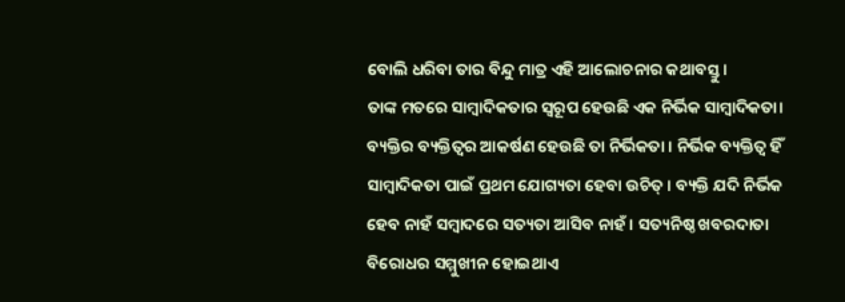ବୋଲି ଧରିବା ତାର ବିନ୍ଦୁ ମାତ୍ର ଏହି ଆଲୋଚନାର କଥାବସ୍ତୁ।
ତାଙ୍କ ମତରେ ସାମ୍ବାଦିକତାର ସ୍ବରୂପ ହେଉଛି ଏକ ନିର୍ଭିକ ସାମ୍ବାଦିକତା। ବ୍ୟକ୍ତିର ବ୍ୟକ୍ତିତ୍ଵର ଆକର୍ଷଣ ହେଉଛି ତା ନିର୍ଭିକତା । ନିର୍ଭିକ ବ୍ୟକ୍ତିତ୍ଵ ହିଁ ସାମ୍ବାଦିକତା ପାଇଁ ପ୍ରଥମ ଯୋଗ୍ୟତା ହେବା ଉଚିତ୍ । ବ୍ୟକ୍ତି ଯଦି ନିର୍ଭିକ ହେବ ନାହଁ ସମ୍ବାଦରେ ସତ୍ୟତା ଆସିବ ନାହଁ । ସତ୍ୟନିଷ୍ଠ ଖବରଦାତା ବିରୋଧର ସମ୍ମୁଖୀନ ହୋଇଥାଏ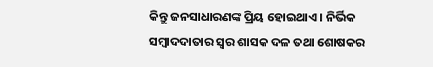କିନ୍ତୁ ଜନସାଧାରଣଙ୍କ ପ୍ରିୟ ହୋଇଥାଏ । ନିର୍ଭିକ ସମ୍ବାଦଦାତାର ସ୍ଵର ଶାସକ ଦଳ ତଥା ଶୋଷକର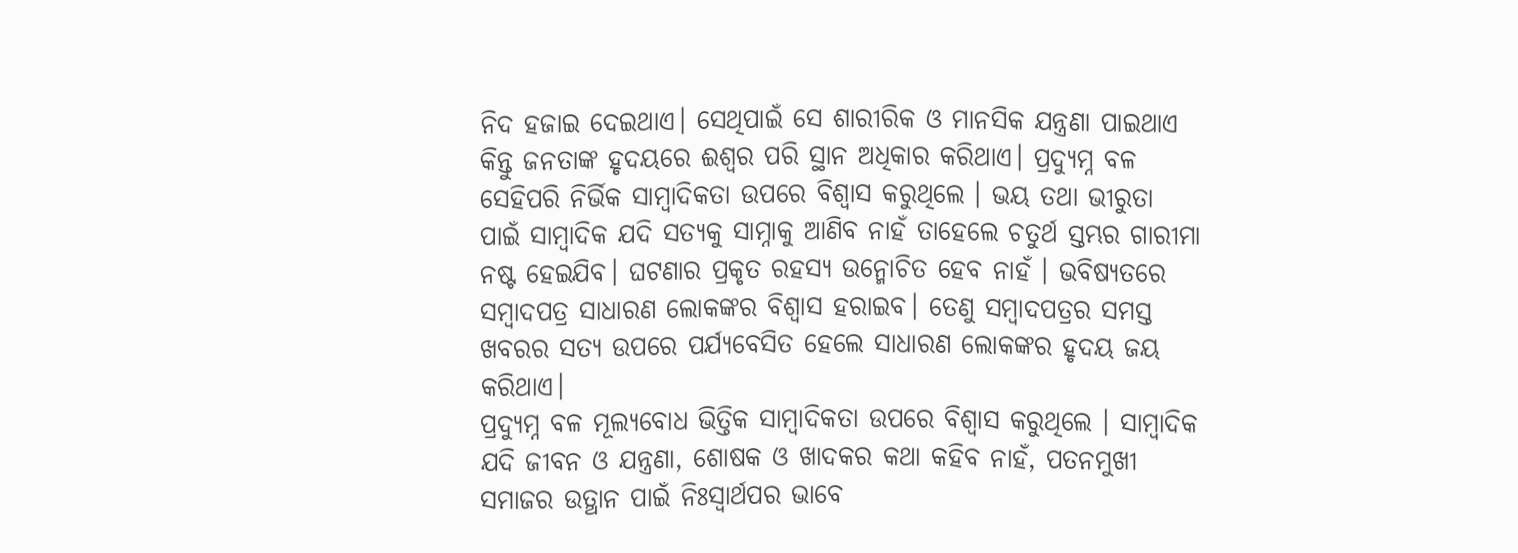ନିଦ ହଜାଇ ଦେଇଥାଏ। ସେଥିପାଇଁ ସେ ଶାରୀରିକ ଓ ମାନସିକ ଯନ୍ତ୍ରଣା ପାଇଥାଏ କିନ୍ତୁ ଜନତାଙ୍କ ହୃଦୟରେ ଈଶ୍ବର ପରି ସ୍ଥାନ ଅଧିକାର କରିଥାଏ। ପ୍ରଦ୍ୟୁମ୍ନ ବଳ ସେହିପରି ନିର୍ଭିକ ସାମ୍ବାଦିକତା ଉପରେ ବିଶ୍ବାସ କରୁଥିଲେ । ଭୟ ତଥା ଭୀରୁତା ପାଇଁ ସାମ୍ବାଦିକ ଯଦି ସତ୍ୟକୁ ସାମ୍ନାକୁ ଆଣିବ ନାହଁ ତାହେଲେ ଚତୁର୍ଥ ସ୍ତମ୍ଭର ଗାରୀମା ନଷ୍ଟ ହେଇଯିବ। ଘଟଣାର ପ୍ରକୃତ ରହସ୍ୟ ଉନ୍ମୋଚିତ ହେବ ନାହଁ । ଭବିଷ୍ୟତରେ ସମ୍ବାଦପତ୍ର ସାଧାରଣ ଲୋକଙ୍କର ବିଶ୍ବାସ ହରାଇବ। ତେଣୁ ସମ୍ବାଦପତ୍ରର ସମସ୍ତ ଖବରର ସତ୍ୟ ଉପରେ ପର୍ଯ୍ୟବେସିତ ହେଲେ ସାଧାରଣ ଲୋକଙ୍କର ହୃଦୟ ଜୟ କରିଥାଏ।
ପ୍ରଦ୍ୟୁମ୍ନ ବଳ ମୂଲ୍ୟବୋଧ ଭିତ୍ତିକ ସାମ୍ବାଦିକତା ଉପରେ ବିଶ୍ବାସ କରୁଥିଲେ । ସାମ୍ବାଦିକ ଯଦି ଜୀବନ ଓ ଯନ୍ତ୍ରଣା, ଶୋଷକ ଓ ଖାଦକର କଥା କହିବ ନାହଁ, ପତନମୁଖୀ ସମାଜର ଉତ୍ଥାନ ପାଇଁ ନିଃସ୍ୱାର୍ଥପର ଭାବେ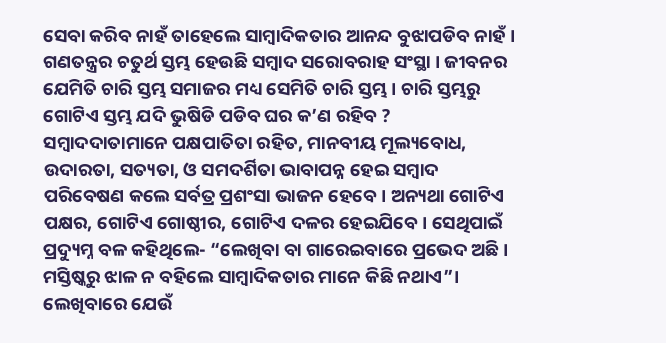ସେବା କରିବ ନାହଁ ତାହେଲେ ସାମ୍ବାଦିକତାର ଆନନ୍ଦ ବୁଝାପଡିବ ନାହଁ । ଗଣତନ୍ତ୍ରର ଚତୁର୍ଥ ସ୍ତମ୍ଭ ହେଉଛି ସମ୍ବାଦ ସରୋବରାହ ସଂସ୍ଥା । ଜୀବନର ଯେମିତି ଚାରି ସ୍ତମ୍ଭ ସମାଜର ମଧ୍ୟ ସେମିତି ଚାରି ସ୍ତମ୍ଭ । ଚାରି ସ୍ତମ୍ଭରୁ ଗୋଟିଏ ସ୍ତମ୍ଭ ଯଦି ଭୁଷିଡି ପଡିବ ଘର କ’ଣ ରହିବ ? ସମ୍ବାଦଦାତାମାନେ ପକ୍ଷପାତିତା ରହିତ, ମାନବୀୟ ମୂଲ୍ୟବୋଧ, ଉଦାରତା, ସତ୍ୟତା, ଓ ସମଦର୍ଶିତା ଭାବାପନ୍ନ ହେଇ ସମ୍ବାଦ ପରିବେଷଣ କଲେ ସର୍ବତ୍ର ପ୍ରଶଂସା ଭାଜନ ହେବେ। ଅନ୍ୟଥା ଗୋଟିଏ ପକ୍ଷର, ଗୋଟିଏ ଗୋଷ୍ଠୀର, ଗୋଟିଏ ଦଳର ହେଇଯିବେ। ସେଥିପାଇଁ ପ୍ରଦ୍ୟୁମ୍ନ ବଳ କହିଥିଲେ- “ଲେଖିବା ବା ଗାରେଇବାରେ ପ୍ରଭେଦ ଅଛି। ମସ୍ତିଷ୍କରୁ ଝାଳ ନ ବହିଲେ ସାମ୍ବାଦିକତାର ମାନେ କିଛି ନଥାଏ”। ଲେଖିବାରେ ଯେଉଁ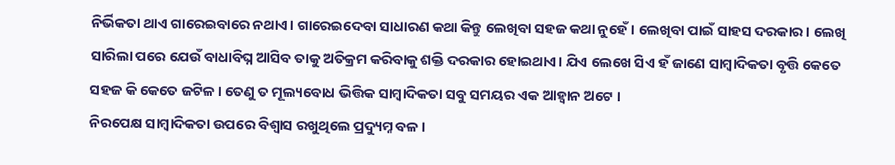ନିର୍ଭିକତା ଥାଏ ଗାରେଇବାରେ ନଥାଏ। ଗାରେଇଦେବା ସାଧାରଣ କଥା କିନ୍ତୁ ଲେଖିବା ସହଜ କଥା ନୁହେଁ। ଲେଖିବା ପାଇଁ ସାହସ ଦରକାର। ଲେଖି ସାରିଲା ପରେ ଯେଉଁ ବାଧାବିଘ୍ନ ଆସିବ ତାକୁ ଅତିକ୍ରମ କରିବାକୁ ଶକ୍ତି ଦରକାର ହୋଇଥାଏ। ଯିଏ ଲେଖେ ସିଏ ହଁ ଜାଣେ ସାମ୍ବାଦିକତା ବୃତ୍ତି କେତେ ସହଜ କି କେତେ ଜଟିଳ। ତେଣୁ ତ ମୂଲ୍ୟବୋଧ ଭିତ୍ତିକ ସାମ୍ବାଦିକତା ସବୁ ସମୟର ଏକ ଆହ୍ବାନ ଅଟେ ।
ନିରପେକ୍ଷ ସାମ୍ବାଦିକତା ଉପରେ ବିଶ୍ବାସ ରଖୁଥିଲେ ପ୍ରଦ୍ୟୁମ୍ନ ବଳ।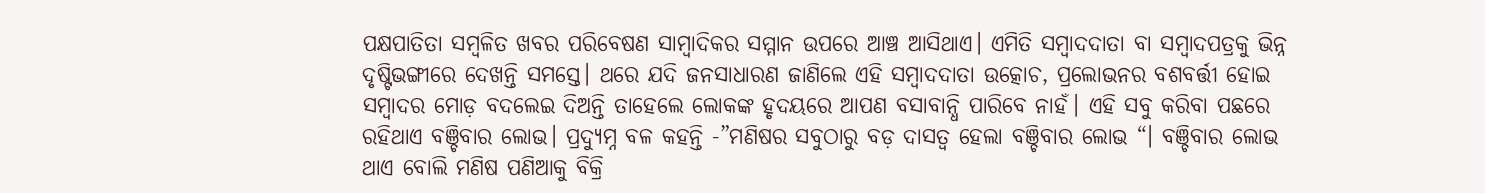ପକ୍ଷପାତିତା ସମ୍ବଳିତ ଖବର ପରିବେଷଣ ସାମ୍ବାଦିକର ସମ୍ମାନ ଉପରେ ଆଞ୍ଚ ଆସିଥାଏ। ଏମିତି ସମ୍ବାଦଦାତା ବା ସମ୍ବାଦପତ୍ରକୁ ଭିନ୍ନ ଦୃଷ୍ଟିଭଙ୍ଗୀରେ ଦେଖନ୍ତି ସମସ୍ତେ। ଥରେ ଯଦି ଜନସାଧାରଣ ଜାଣିଲେ ଏହି ସମ୍ବାଦଦାତା ଉତ୍କୋଚ, ପ୍ରଲୋଭନର ବଶବର୍ତ୍ତୀ ହୋଇ ସମ୍ବାଦର ମୋଡ଼ ବଦଲେଇ ଦିଅନ୍ତି ତାହେଲେ ଲୋକଙ୍କ ହୃଦୟରେ ଆପଣ ବସାବାନ୍ଧି ପାରିବେ ନାହଁ। ଏହି ସବୁ କରିବା ପଛରେ ରହିଥାଏ ବଞ୍ଚିବାର ଲୋଭ। ପ୍ରଦ୍ୟୁମ୍ନ ବଳ କହନ୍ତି -”ମଣିଷର ସବୁଠାରୁ ବଡ଼ ଦାସତ୍ୱ ହେଲା ବଞ୍ଚିବାର ଲୋଭ “। ବଞ୍ଚିବାର ଲୋଭ ଥାଏ ବୋଲି ମଣିଷ ପଣିଆକୁ ବିକ୍ରି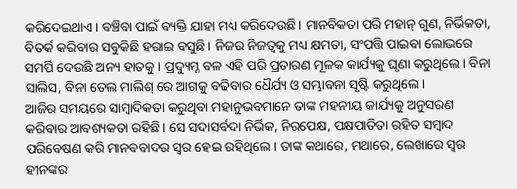କରିଦେଇଥାଏ। ବଞ୍ଚିବା ପାଇଁ ବ୍ୟକ୍ତି ଯାହା ମଧ୍ୟ କରିଦେଉଛି। ମାନବିକତା ପରି ମହାନ୍ ଗୁଣ, ନିର୍ଭିକତା, ବିତର୍କ କରିବାର ସବୁକିଛି ହରାଇ ବସୁଛି। ନିଜର ନିଜତ୍ବକୁ ମଧ୍ୟ କ୍ଷମତା, ସଂପତ୍ତି ପାଇବା ଲୋଭରେ ସମର୍ପି ଦେଉଛି ଅନ୍ୟ ହାତକୁ। ପ୍ରଦ୍ୟୁମ୍ନ ବଳ ଏହି ପରି ପ୍ରତାରଣ ମୂଳକ କାର୍ଯ୍ୟକୁ ଘୃଣା କରୁଥିଲେ। ବିନା ସାଲିସ, ବିନା ତେଲ ମାଲିଶ୍ ରେ ଆଗକୁ ବଢିବାର ଧୈର୍ଯ୍ୟ ଓ ସମ୍ଭାବନା ସୃଷ୍ଟି କରୁଥିଲେ।
ଆଜିର ସମୟରେ ସାମ୍ବାଦିକତା କରୁଥିବା ମହାନୁଭବମାନେ ତାଙ୍କ ମହନୀୟ କାର୍ଯ୍ୟକୁ ଅନୁସରଣ କରିବାର ଆବଶ୍ୟକତା ରହିଛି। ସେ ସଦାସର୍ବଦା ନିର୍ଭିକ, ନିରପେକ୍ଷ, ପକ୍ଷପାତିତା ରହିତ ସମ୍ବାଦ ପରିବେଷଣ କରି ମାନବବାଦର ସ୍ବର ହେଇ ରହିଥିଲେ। ତାଙ୍କ କଥାରେ, ମଥାରେ, ଲେଖାରେ ସ୍ବର ହୀନଙ୍କର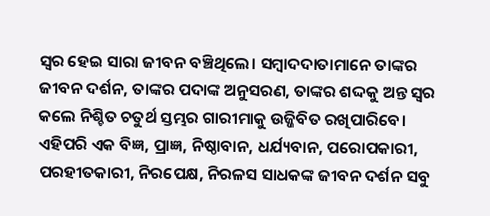ସ୍ବର ହେଇ ସାରା ଜୀବନ ବଞ୍ଚିଥିଲେ। ସମ୍ବାଦଦାତାମାନେ ତାଙ୍କର ଜୀବନ ଦର୍ଶନ, ତାଙ୍କର ପଦାଙ୍କ ଅନୁସରଣ, ତାଙ୍କର ଶଦ୍ଦକୁ ଅନ୍ତ ସ୍ଵର କଲେ ନିଶ୍ଚିତ ଚତୁର୍ଥ ସ୍ତମ୍ଭର ଗାରୀମାକୁ ଉଜ୍ଜିବିତ ରଖିପାରିବେ। ଏହିପରି ଏକ ବିଜ୍ଞ, ପ୍ରାଜ୍ଞ, ନିଷ୍ଠାବାନ, ଧର୍ଯ୍ୟବାନ, ପରୋପକାରୀ, ପରହୀତକାରୀ, ନିରପେକ୍ଷ, ନିରଳସ ସାଧକଙ୍କ ଜୀବନ ଦର୍ଶନ ସବୁ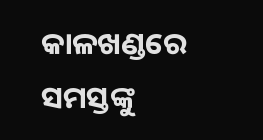କାଳଖଣ୍ଡରେ ସମସ୍ତଙ୍କୁ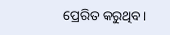ପ୍ରେରିତ କରୁଥିବ।